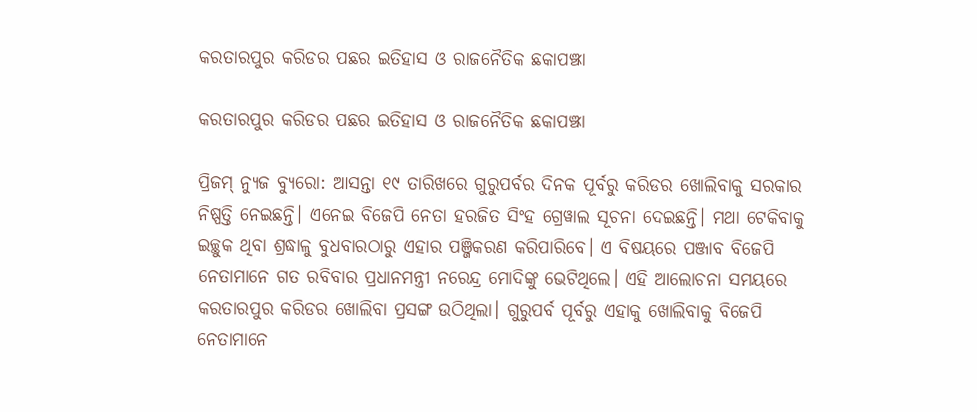କରତାରପୁର କରିଡର ପଛର ଇତିହାସ ଓ ରାଜନୈତିକ ଛକାପଞ୍ଝା

କରତାରପୁର କରିଡର ପଛର ଇତିହାସ ଓ ରାଜନୈତିକ ଛକାପଞ୍ଝା

ପ୍ରିଜମ୍ ନ୍ୟୁଜ ବ୍ୟୁରୋ: ଆସନ୍ତା ୧୯ ତାରିଖରେ ଗୁରୁପର୍ବର ଦିନକ ପୂର୍ବରୁ କରିଡର ଖୋଲିବାକୁ ସରକାର ନିଷ୍ପତ୍ତି ନେଇଛନ୍ତି। ଏନେଇ ବିଜେପି ନେତା ହରଜିତ ସିଂହ ଗ୍ରେୱାଲ ସୂଚନା ଦେଇଛନ୍ତି। ମଥା ଟେକିବାକୁ ଇଚ୍ଛୁକ ଥିବା ଶ୍ରଦ୍ଧାଳୁ ବୁଧବାରଠାରୁ ଏହାର ପଞ୍ଜିକରଣ କରିପାରିବେ। ଏ ବିଷୟରେ ପଞ୍ଜାବ ବିଜେପି ନେତାମାନେ ଗତ ରବିବାର ପ୍ରଧାନମନ୍ତ୍ରୀ ନରେନ୍ଦ୍ର ମୋଦିଙ୍କୁ ଭେଟିଥିଲେ। ଏହି ଆଲୋଚନା ସମୟରେ କରତାରପୁର କରିଡର ଖୋଲିବା ପ୍ରସଙ୍ଗ ଉଠିଥିଲା। ଗୁରୁପର୍ବ ପୂର୍ବରୁ ଏହାକୁ ଖୋଲିବାକୁ ବିଜେପି ନେତାମାନେ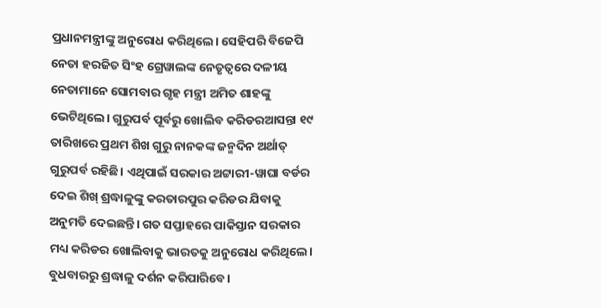ପ୍ରଧାନମନ୍ତ୍ରୀଙ୍କୁ ଅନୁରୋଧ କରିଥିଲେ। ସେହିପରି ବିଜେପି ନେତା ହରଜିତ ସିଂହ ଗ୍ରେୱାଲଙ୍କ ନେତୃତ୍ବରେ ଦଳୀୟ ନେତାମାନେ ସୋମବାର ଗୃହ ମନ୍ତ୍ରୀ ଅମିତ ଶାହଙ୍କୁ ଭେଟିଥିଲେ। ଗୁରୁପର୍ବ ପୂର୍ବରୁ ଖୋଲିବ କରିଡରଆସନ୍ତା ୧୯ ତାରିଖରେ ପ୍ରଥମ ଶିଖ ଗୁରୁ ନାନକଙ୍କ ଜନ୍ମଦିନ ଅର୍ଥାତ୍ ଗୁରୁପର୍ବ ରହିଛି। ଏଥିପାଇଁ ସରକାର ଅଟ୍ଟାରୀ-ୱାଘା ବର୍ଡର ଦେଇ ଶିଖ୍‌ ଶ୍ରଦ୍ଧାଳୁଙ୍କୁ କରତାରପୁର କରିଡର ଯିବାକୁ ଅନୁମତି ଦେଇଛନ୍ତି। ଗତ ସପ୍ତାହରେ ପାକିସ୍ତାନ ସରକାର ମଧ୍ୟ କରିଡର ଖୋଲିବାକୁ ଭାରତକୁ ଅନୁରୋଧ କରିଥିଲେ। ବୁଧବାରରୁ ଶ୍ରଦ୍ଧାଳୁ ଦର୍ଶନ କରିପାରିବେ।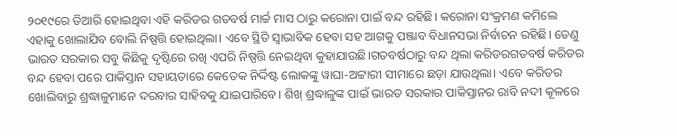୨୦୧୯ରେ ତିଆରି ହୋଇଥିବା ଏହି କରିଡର ଗତବର୍ଷ ମାର୍ଚ୍ଚ ମାସ ଠାରୁ କରୋନା ପାଇଁ ବନ୍ଦ ରହିଛି। କରୋନା ସଂକ୍ରମଣ କମିଲେ ଏହାକୁ ଖୋଲାଯିବ ବୋଲି ନିଷ୍ପତ୍ତି ହୋଇଥିଲା। ଏବେ ସ୍ଥିତି ସ୍ୱାଭାବିକ ହେବା ସହ ଆଗକୁ ପଞ୍ଜାବ ବିଧାନସଭା ନିର୍ବାଚନ ରହିଛି। ତେଣୁ ଭାରତ ସରକାର ସବୁ କିଛିକୁ ଦୃଷ୍ଟିରେ ରଖି ଏପରି ନିଷ୍ପତ୍ତି ନେଇଥିବା କୁହାଯାଉଛି।ଗତବର୍ଷଠାରୁ ବନ୍ଦ ଥିଲା କରିଡରଗତବର୍ଷ କରିଡର ବନ୍ଦ ହେବା ପରେ ପାକିସ୍ତାନ ସହାୟତାରେ କେତେକ ନିର୍ଦ୍ଦିଷ୍ଟ ଲୋକଙ୍କୁ ୱାଘା-ଅଟ୍ଟାରୀ ସୀମାରେ ଛଡ଼ା ଯାଉଥିଲା। ଏବେ କରିଡର ଖୋଲିବାରୁ ଶ୍ରଦ୍ଧାଳୁମାନେ ଦରବାର ସାହିବକୁ ଯାଇପାରିବେ। ଶିଖ୍‌ ଶ୍ରଦ୍ଧାଳୁଙ୍କ ପାଇଁ ଭାରତ ସରକାର ପାକିସ୍ତାନର ରାବି ନଦୀ କୂଳରେ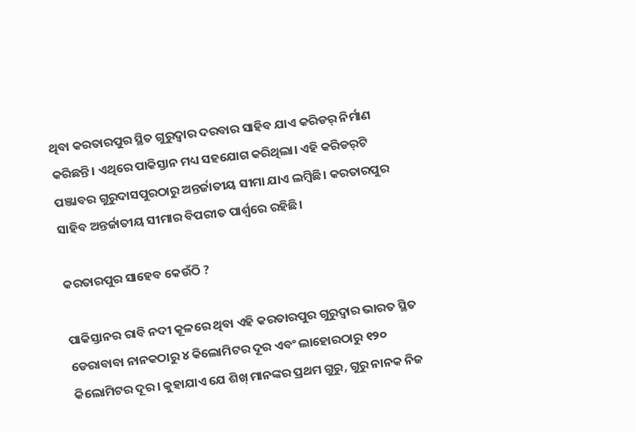ଥିବା କରତାରପୁର ସ୍ଥିତ ଗୁରୁଦ୍ୱାର ଦରବାର ସାହିବ ଯାଏ କରିଡର୍ ନିର୍ମାଣ କରିଛନ୍ତି। ଏଥିରେ ପାକିସ୍ତାନ ମଧ୍ୟ ସହଯୋଗ କରିଥିଲା। ଏହି କରିଡର୍‌ଟି ପଞ୍ଜାବର ଗୁରୁଦାସପୁରଠାରୁ ଅନ୍ତର୍ଜାତୀୟ ସୀମା ଯାଏ ଲମ୍ବିଛି। କରତାରପୁର ସାହିବ ଅନ୍ତର୍ଜାତୀୟ ସୀମାର ବିପରୀତ ପାର୍ଶ୍ୱରେ ରହିଛି।

କରତାରପୁର ସାହେବ କେଉଁଠି ?

ପାକିସ୍ତାନର ରାବି ନଦୀ କୂଳରେ ଥିବା ଏହି କରତାରପୁର ଗୁରୁଦ୍ବାର ଭାରତ ସ୍ଥିତ ଡେରାବାବା ନାନକଠାରୁ ୪ କିଲୋମିଟର ଦୂର ଏବଂ ଲାହୋରଠାରୁ ୧୨୦ କିଲୋମିଟର ଦୂର। କୁହାଯାଏ ଯେ ଶିଖ୍ ମାନଙ୍କର ପ୍ରଥମ ଗୁରୁ, ଗୁରୁ ନାନକ ନିଜ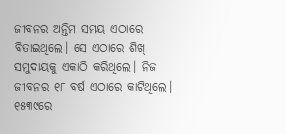ଜୀବନର ଅନ୍ତିମ ସମୟ ଏଠାରେ ବିତାଇଥିଲେ। ସେ ଏଠାରେ ଶିଖ୍ ସମୁଦାୟକୁ ଏକାଠି କରିଥିଲେ। ନିଜ ଜୀବନର ୧୮ ବର୍ଷ ଏଠାରେ କାଟିଥିଲେ। ୧୫୩୯ରେ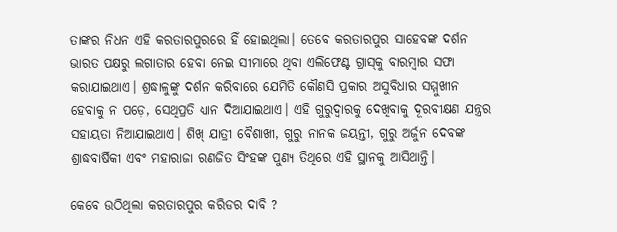ତାଙ୍କର ନିଧନ ଏହି କରତାରପୁରରେ ହିଁ ହୋଇଥିଲା। ତେବେ କରତାରପୁର ସାହେବଙ୍କ ଦର୍ଶନ ଭାରତ ପକ୍ଷରୁ ଲଗାତାର ହେବା ନେଇ ସୀମାରେ ଥିବା ଏଲିଫେଣ୍ଟ ଗ୍ରାସ୍‌କୁ ବାରମ୍ବାର ସଫା କରାଯାଇଥାଏ। ଶ୍ରଦ୍ଧାଳୁଙ୍କୁ ଦର୍ଶନ କରିବାରେ ଯେମିତି କୌଣସି ପ୍ରକାର ଅସୁବିଧାର ସମ୍ମୁଖୀନ ହେବାକୁ ନ ପଡ଼େ, ସେଥିପ୍ରତି ଧ୍ୟାନ ଦିଆଯାଇଥାଏ। ଏହି ଗୁରୁଦ୍ବାରକୁ ଦେଖିବାକୁ ଦୂରବୀକ୍ଷଣ ଯନ୍ତ୍ରର ସହାୟତା ନିଆଯାଇଥାଏ। ଶିଖ୍ ଯାତ୍ରୀ ବୈଶାଖୀ, ଗୁରୁ ନାନକ ଜୟନ୍ତୀ, ଗୁରୁ ଅର୍ଜୁନ ଦେବଙ୍କ ଶ୍ରାଦ୍ଧବାର୍ଷିକୀ ଏବଂ ମହାରାଜା ରଣଜିତ ସିଂହଙ୍କ ପୁଣ୍ୟ ତିଥିରେ ଏହି ସ୍ଥାନକୁ ଆସିଥାନ୍ତି।

କେବେ ଉଠିଥିଲା କରତାରପୁର କରିଡର ଦାବି ?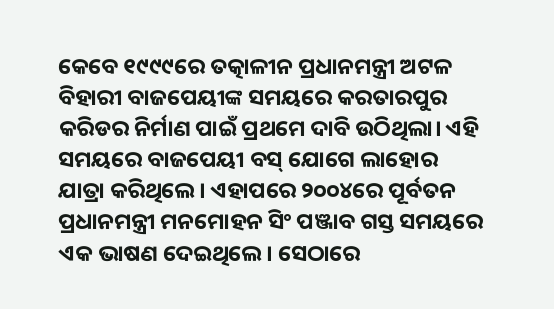କେବେ ୧୯୯୯ରେ ତତ୍କାଳୀନ ପ୍ରଧାନମନ୍ତ୍ରୀ ଅଟଳ ବିହାରୀ ବାଜପେୟୀଙ୍କ ସମୟରେ କରତାରପୁର କରିଡର ନିର୍ମାଣ ପାଇଁ ପ୍ରଥମେ ଦାବି ଉଠିଥିଲା। ଏହି ସମୟରେ ବାଜପେୟୀ ବସ୍‌ ଯୋଗେ ଲାହୋର ଯାତ୍ରା କରିଥିଲେ। ଏହାପରେ ୨୦୦୪ରେ ପୂର୍ବତନ ପ୍ରଧାନମନ୍ତ୍ରୀ ମନମୋହନ ସିଂ ପଞ୍ଜାବ ଗସ୍ତ ସମୟରେ ଏକ ଭାଷଣ ଦେଇଥିଲେ। ସେଠାରେ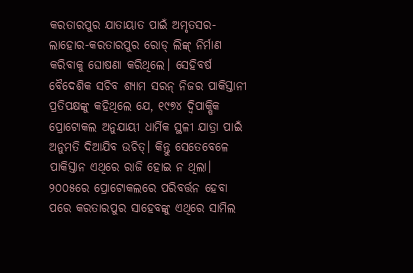କରତାରପୁର ଯାତାୟାତ ପାଇଁ ଅମୃତସର-ଲାହୋର-କରତାରପୁର ରୋଡ୍ ଲିଙ୍କ୍ ନିର୍ମାଣ କରିବାକୁ ଘୋଷଣା କରିଥିଲେ। ସେହିବର୍ଷ ବୈଦେଶିକ ସଚିବ ଶ୍ୟାମ ସରନ୍ ନିଜର ପାକିସ୍ତାନୀ ପ୍ରତିପକ୍ଷଙ୍କୁ କହିଥିଲେ ଯେ, ୧୯୭୪ ଦ୍ବିପାକ୍ଷିକ ପ୍ରୋଟୋକଲ ଅନୁଯାୟୀ ଧାର୍ମିକ ସ୍ଥଳୀ ଯାତ୍ରା ପାଇଁ ଅନୁମତି ଦିଆଯିବ ଉଚିତ୍। କିନ୍ତୁ ସେତେବେଳେ ପାକିସ୍ତାନ ଏଥିରେ ରାଜି ହୋଇ ନ ଥିଲା। ୨୦୦୫ରେ ପ୍ରୋଟୋକଲରେ ପରିବର୍ତ୍ତନ ହେବା ପରେ କରତାରପୁର ସାହେବଙ୍କୁ ଏଥିରେ ସାମିଲ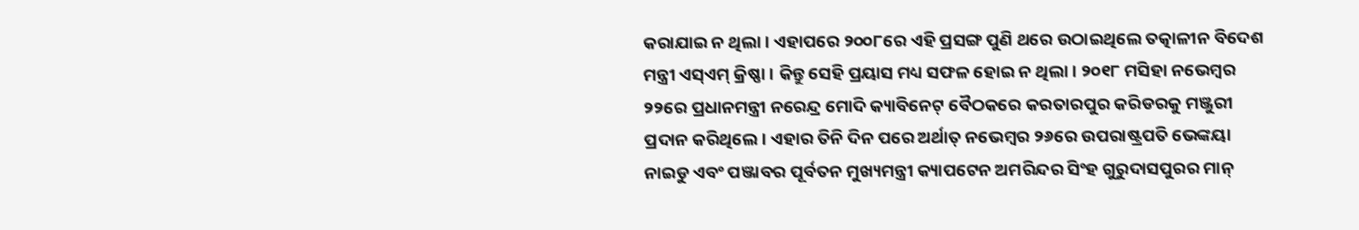କରାଯାଇ ନ ଥିଲା। ଏହାପରେ ୨୦୦୮ରେ ଏହି ପ୍ରସଙ୍ଗ ପୁଣି ଥରେ ଉଠାଇଥିଲେ ତତ୍କାଳୀନ ବିଦେଶ ମନ୍ତ୍ରୀ ଏସ୍‌ଏମ୍ କ୍ରିଷ୍ଣା। କିନ୍ତୁ ସେହି ପ୍ରୟାସ ମଧ୍ୟ ସଫଳ ହୋଇ ନ ଥିଲା। ୨୦୧୮ ମସିହା ନଭେମ୍ବର ୨୨ରେ ପ୍ରଧାନମନ୍ତ୍ରୀ ନରେନ୍ଦ୍ର ମୋଦି କ୍ୟାବିନେଟ୍ ବୈଠକରେ କରତାରପୁର କରିଡରକୁ ମଞ୍ଜୁରୀ ପ୍ରଦାନ କରିଥିଲେ। ଏହାର ତିନି ଦିନ ପରେ ଅର୍ଥାତ୍ ନଭେମ୍ବର ୨୬ରେ ଉପରାଷ୍ଟ୍ରପତି ଭେଙ୍କୟା ନାଇଡୁ ଏବଂ ପଞ୍ଜାବର ପୂର୍ବତନ ମୁଖ୍ୟମନ୍ତ୍ରୀ କ୍ୟାପଟେନ ଅମରିନ୍ଦର ସିଂହ ଗୁରୁଦାସପୁରର ମାନ୍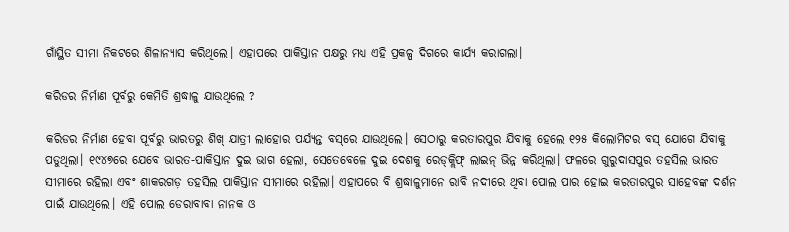ଗାଁସ୍ଥିତ ସୀମା ନିକଟରେ ଶିଳାନ୍ୟାସ କରିଥିଲେ। ଏହାପରେ ପାକିସ୍ତାନ ପକ୍ଷରୁ ମଧ୍ୟ ଏହି ପ୍ରକଳ୍ପ ଦିଗରେ କାର୍ଯ୍ୟ କରାଗଲା।

କରିଡର ନିର୍ମାଣ ପୂର୍ବରୁ କେମିତି ଶ୍ରଦ୍ଧାଳୁ ଯାଉଥିଲେ ?

କରିଡର ନିର୍ମାଣ ହେବା ପୂର୍ବରୁ ଭାରତରୁ ଶିଖ୍ ଯାତ୍ରୀ ଲାହୋର ପର୍ଯ୍ୟନ୍ତ ବସ୍‌ରେ ଯାଉଥିଲେ। ସେଠାରୁ କରତାରପୁର ଯିବାକୁ ହେଲେ ୧୨୫ କିଲୋମିଟର ବସ୍‌ ଯୋଗେ ଯିବାକୁ ପଡୁଥିଲା। ୧୯୪୭ରେ ଯେବେ ଭାରତ-ପାକିସ୍ତାନ ଦୁଇ ଭାଗ ହେଲା, ସେତେବେଳେ ଦୁଇ ଦେଶକୁ ରେଡ୍‌କ୍ଲିଫ୍ ଲାଇନ୍ ଭିନ୍ନ କରିଥିଲା। ଫଳରେ ଗୁରୁଦାସପୁର ତହସିଲ ଭାରତ ସୀମାରେ ରହିଲା ଏବଂ ଶାକରଗଡ଼ ତହସିଲ ପାକିସ୍ତାନ ସୀମାରେ ରହିଲା। ଏହାପରେ ବି ଶ୍ରଦ୍ଧାଳୁମାନେ ରାବି ନଦୀରେ ଥିବା ପୋଲ ପାର ହୋଇ କରତାରପୁର ସାହେବଙ୍କ ଦର୍ଶନ ପାଇଁ ଯାଉଥିଲେ। ଏହି ପୋଲ ଡେରାବାବା ନାନକ ଓ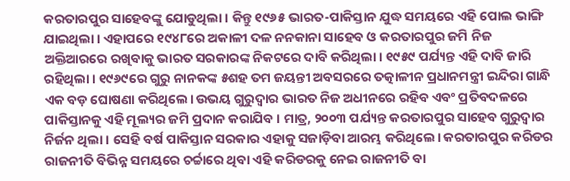କରତାରପୁର ସାହେବଙ୍କୁ ଯୋଡୁଥିଲା। କିନ୍ତୁ ୧୯୬୫ ଭାରତ-ପାକିସ୍ତାନ ଯୁଦ୍ଧ ସମୟରେ ଏହି ପୋଲ ଭାଙ୍ଗି ଯାଇଥିଲା। ଏହାପରେ ୧୯୪୮ରେ ଅକାଳୀ ଦଳ ନନକାନା ସାହେବ ଓ କରତାରପୁର ଜମି ନିଜ ଅକ୍ତିଆରରେ ରଖିବାକୁ ଭାରତ ସରକାରଙ୍କ ନିକଟରେ ଦାବି କରିଥିଲା। ୧୯୫୯ ପର୍ଯ୍ୟନ୍ତ ଏହି ଦାବି ଜାରି ରହିଥିଲା। ୧୯୬୯ରେ ଗୁରୁ ନାନକଙ୍କ ୫ଶହ ତମ ଜୟନ୍ତୀ ଅବସରରେ ତତ୍କାଳୀନ ପ୍ରଧାନମନ୍ତ୍ରୀ ଇନ୍ଦିରା ଗାନ୍ଧି ଏକ ବଡ଼ ଘୋଷଣା କରିଥିଲେ। ଉଭୟ ଗୁରୁଦ୍ବାର ଭାରତ ନିଜ ଅଧୀନରେ ରହିବ ଏବଂ ପ୍ରତିବଦଳରେ ପାକିସ୍ତାନକୁ ଏହି ମୂଲ୍ୟର ଜମି ପ୍ରଦାନ କରାଯିବ। ମାତ୍ର, ୨୦୦୩ ପର୍ଯ୍ୟନ୍ତ କରତାରପୁର ସାହେବ ଗୁରୁଦ୍ବାର ନିର୍ଜନ ଥିଲା। ସେହି ବର୍ଷ ପାକିସ୍ତାନ ସରକାର ଏହାକୁ ସଜାଡ଼ିବା ଆରମ୍ଭ କରିଥିଲେ। କରତାରପୁର କରିଡର ରାଜନୀତି ବିଭିନ୍ନ ସମୟରେ ଚର୍ଚ୍ଚାରେ ଥିବା ଏହି କରିଡରକୁ ନେଇ ରାଜନୀତି ବା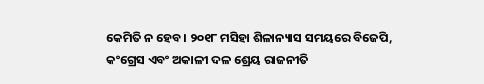କେମିତି ନ ହେବ। ୨୦୧୮ ମସିହା ଶିଳାନ୍ୟାସ ସମୟରେ ବିଜେପି, କଂଗ୍ରେସ ଏବଂ ଅକାଳୀ ଦଳ ଶ୍ରେୟ ରାଜନୀତି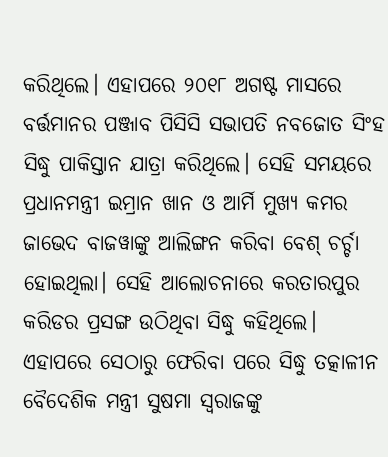କରିଥିଲେ। ଏହାପରେ ୨୦୧୮ ଅଗଷ୍ଟ ମାସରେ ବର୍ତ୍ତମାନର ପଞ୍ଜାବ ପିସିସି ସଭାପତି ନବଜୋତ ସିଂହ ସିଦ୍ଧୁ ପାକିସ୍ତାନ ଯାତ୍ରା କରିଥିଲେ। ସେହି ସମୟରେ ପ୍ରଧାନମନ୍ତ୍ରୀ ଇମ୍ରାନ ଖାନ ଓ ଆର୍ମି ମୁଖ୍ୟ କମର ଜାଭେଦ ବାଜୱାଙ୍କୁ ଆଲିଙ୍ଗନ କରିବା ବେଶ୍ ଚର୍ଚ୍ଚା ହୋଇଥିଲା। ସେହି ଆଲୋଚନାରେ କରତାରପୁର କରିଡର ପ୍ରସଙ୍ଗ ଉଠିଥିବା ସିଦ୍ଧୁ କହିଥିଲେ। ଏହାପରେ ସେଠାରୁ ଫେରିବା ପରେ ସିଦ୍ଧୁ ତତ୍କାଳୀନ ବୈଦେଶିକ ମନ୍ତ୍ରୀ ସୁଷମା ସ୍ବରାଜଙ୍କୁ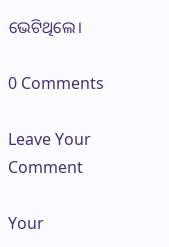ଭେଟିଥିଲେ।

0 Comments

Leave Your Comment

Your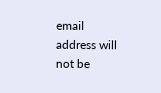email address will not be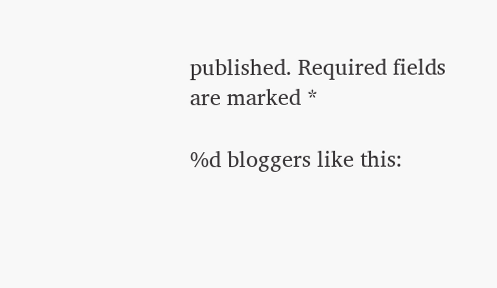published. Required fields are marked *

%d bloggers like this: